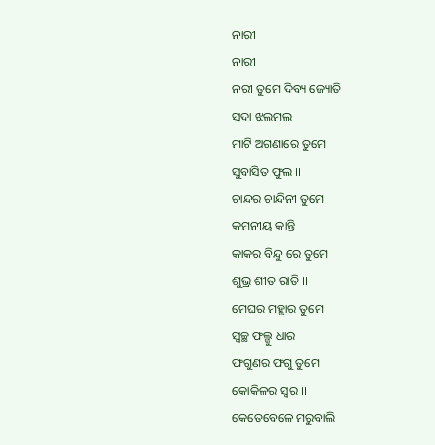ନାରୀ
ନାରୀ
ନରୀ ତୁମେ ଦିବ୍ୟ ଜ୍ୟୋତି
ସଦା ଝଲମଲ
ମାଟି ଅଗଣାରେ ତୁମେ
ସୁବାସିତ ଫୁଲ ।।
ଚାନ୍ଦର ଚାନ୍ଦିନୀ ତୁମେ
କମନୀୟ କାନ୍ତି
କାକର ବିନ୍ଦୁ ରେ ତୁମେ
ଶୁଭ୍ର ଶୀତ ରାତି ।।
ମେଘର ମହ୍ଲାର ତୁମେ
ସ୍ବଚ୍ଛ ଫଲ୍ଗୁ ଧାର
ଫଗୁଣର ଫଗୁ ତୁମେ
କୋକିଳର ସ୍ବର ।।
କେତେବେଳେ ମରୁବାଲି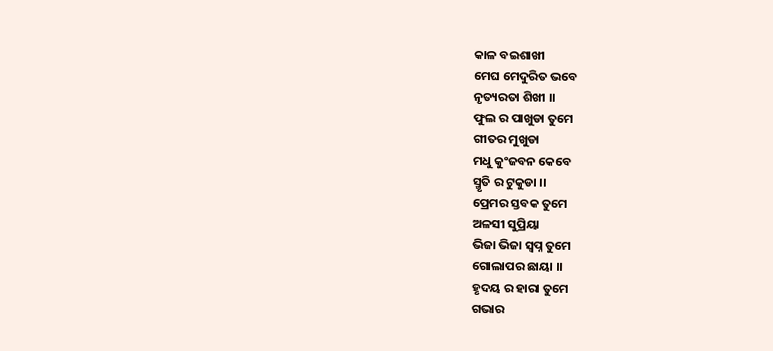କାଳ ବଇଶାଖୀ
ମେଘ ମେଦୁରିତ ଭବେ
ନୃତ୍ୟରତା ଶିଖୀ ।।
ଫୁଲ ର ପାଖୁଡା ତୁମେ
ଗୀତର ମୁଖୁଡା
ମଧୁ କୁଂଜବନ କେବେ
ସ୍ମୃତି ର ଟୁକୁଡା ।।
ପ୍ରେମର ସ୍ତବକ ତୁମେ
ଅଳସୀ ସୁପ୍ରିୟା
ଭିଜା ଭିଜା ସ୍ବପ୍ନ ତୁମେ
ଗୋଲାପର ଛାୟା ।।
ହୃଦୟ ର ହାରା ତୁମେ
ଗଭାର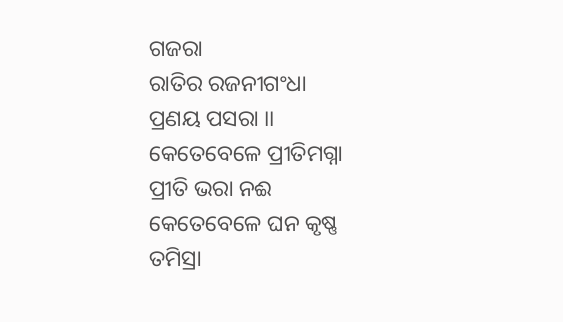ଗଜରା
ରାତିର ରଜନୀଗଂଧା
ପ୍ରଣୟ ପସରା ।।
କେତେବେଳେ ପ୍ରୀତିମଗ୍ନା
ପ୍ରୀତି ଭରା ନଈ
କେତେବେଳେ ଘନ କୃଷ୍ଣ
ତମିସ୍ରା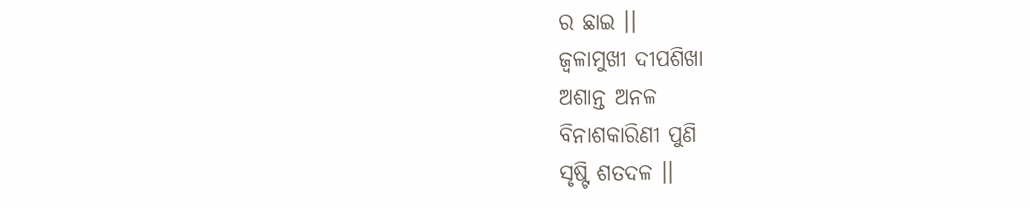ର ଛାଇ ।।
ଜ୍ବଳାମୁଖୀ ଦୀପଶିଖା
ଅଶାନ୍ତ ଅନଳ
ବିନାଶକାରିଣୀ ପୁଣି
ସୃଷ୍ଟି ଶତଦଳ ।।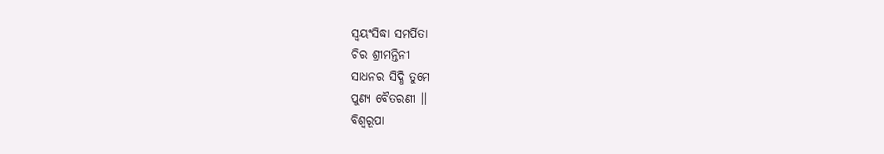ସ୍ବୟଂସିଦ୍ଧା ସମର୍ପିତା
ଚିର ଶ୍ରୀମନ୍ତିନୀ
ସାଧନର ସିଦ୍ଧି ତୁମେ
ପୁଣ୍ୟ ବୈତରଣୀ ।।
ବିଶ୍ବରୂପା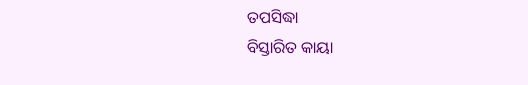ତପସିଦ୍ଧା
ବିସ୍ତାରିତ କାୟା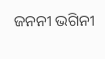ଜନନୀ ଭଗିନୀ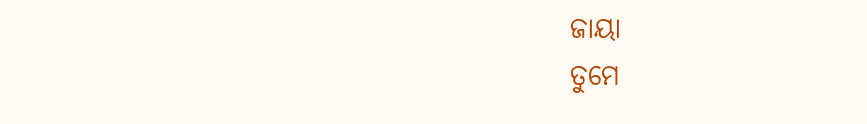ଜାୟା
ତୁମେ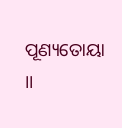ପୂଣ୍ୟତୋୟା ।।